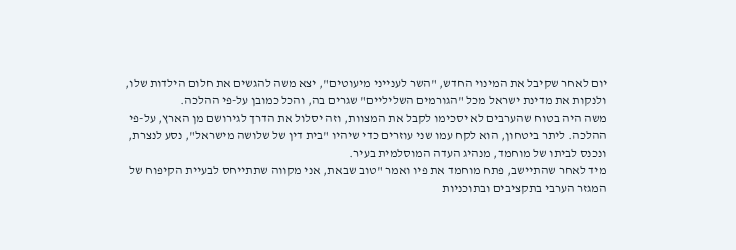יום לאחר שקיבל את המינוי החדש, "השר לענייני מיעוטים", יצא משה להגשים את חלום הילדות שלו,
ולנקות את מדינת ישראל מכל "הגורמים השליליים" שגרים בה, והכל כמובן על-פי ההלכה.
משה היה בטוח שהערבים לא יסכימו לקבל את המצוות, וזה יסלול את הדרך לגירושם מן הארץ, על-פי
ההלכה. ליתר ביטחון, הוא לקח עמו שני עוזרים כדי שיהיו "בית דין של שלושה מישראל", נסע לנצרת,
ונכנס לביתו של מוחמד, מנהיג העדה המוסלמית בעיר.
מיד לאחר שהתיישב, פתח מוחמד את פיו ואמר "טוב שבאת, אני מקווה שתתייחס לבעיית הקיפוח של
המגזר הערבי בתקציבים ובתוכניות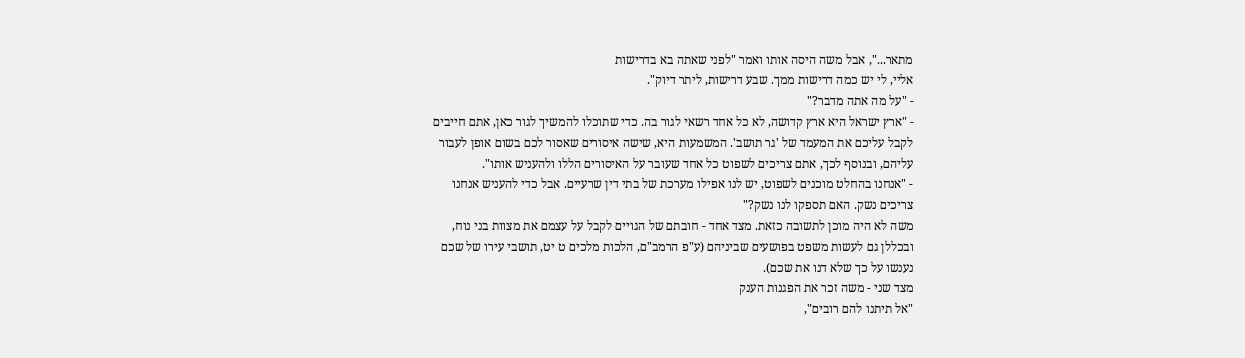מתאר...", אבל משה היסה אותו ואמר "לפני שאתה בא בדרישות
אליי, לי יש כמה דרישות ממך. שבע דרישות, ליתר דיוק".
- "על מה אתה מדבר?"
- "ארץ ישראל היא ארץ קדושה, לא כל אחד רשאי לגור בה. כדי שתוכלו להמשיך לגור כאן, אתם חייבים
לקבל עליכם את המעמד של 'גר תושב'. המשמעות היא, שישה איסורים שאסור לכם בשום אופן לעבור
עליהם, ובנוסף לכך, אתם צריכים לשפוט כל אחד שעובר על האיסורים הללו ולהעניש אותו".
- "אנחנו בהחלט מוכנים לשפוט, יש לנו אפילו מערכת של בתי דין שרעיים. אבל כדי להעניש אנחנו
צריכים נשק. האם תספקו לנו נשק?"
משה לא היה מוכן לתשובה כזאת. מצד אחד - חובתם של הגויים לקבל על עצמם את מצוות בני נוח,
ובכללן גם לעשות משפט בפושעים שביניהם (ע"פ הרמב"ם, הלכות מלכים ט יט, תושבי עירו של שכם
נענשו על כך שלא דנו את שכם).
מצד שני - משה זכר את הפגנות הענק
"אל תיתנו להם רובים",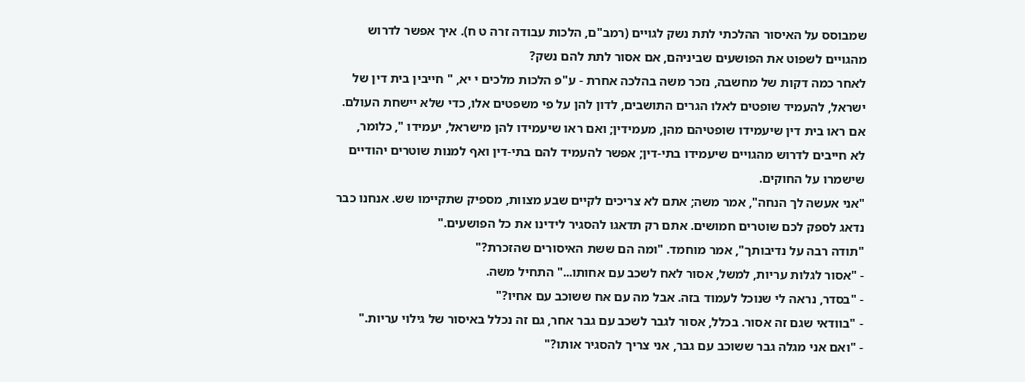שמבוסס על האיסור ההלכתי לתת נשק לגויים (רמב"ם, הלכות עבודה זרה ט ח). איך אפשר לדרוש
מהגויים לשפוט את הפושעים שביניהם, אם אסור לתת להם נשק?
לאחר כמה דקות של מחשבה, נזכר משה בהלכה אחרת - ע"פ הלכות מלכים י יא, " חייבין בית דין של
ישראל, להעמיד שופטים לאלו הגרים התושבים, לדון להן על פי משפטים אלו, כדי שלא יישחת העולם.
אם ראו בית דין שיעמידו שופטיהם מהן, מעמידין; ואם ראו שיעמידו להן מישראל, יעמידו ", כלומר,
לא חייבים לדרוש מהגויים שיעמידו בתי-דין; אפשר להעמיד להם בתי-דין ואף למנות שוטרים יהודיים
שישמרו על החוקים.
"אני אעשה לך הנחה", אמר משה; אתם לא צריכים לקיים שבע מצוות, מספיק שתקיימו שש. אנחנו כבר
נדאג לספק לכם שוטרים חמושים. אתם רק תדאגו להסגיר לידינו את כל הפושעים."
"תודה רבה על נדיבותך", אמר מוחמד. "ומה הם ששת האיסורים שהזכרת?"
- "אסור לגלות עריות, למשל, אסור לאח לשכב עם אחותו..." התחיל משה.
- "בסדר, נראה לי שנוכל לעמוד בזה. אבל מה עם אח ששוכב עם אחיו?"
- "בוודאי שגם זה אסור. בכלל, אסור לגבר לשכב עם גבר אחר, גם זה נכלל באיסור של גילוי עריות."
- "ואם אני מגלה גבר ששוכב עם גבר, אני צריך להסגיר אותו?"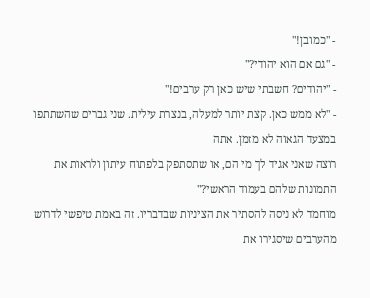- "כמובן!"
- "גם אם הוא יהודי?"
- "יהודים? חשבתי שיש כאן רק ערבים!"
- "לא ממש כאן. קצת יותר למעלה, בנצרת עילית. שני גברים שהשתתפו במצעד הגאוה לא מזמן. אתה
רוצה שאני אגיד לך מי הם, או שתסתפק בלפתוח עיתון ולראות את התמונות שלהם בעמוד הראשי?"
מוחמד לא ניסה להסתיר את הציניות שבדבריו. זה באמת טיפשי לדרוש מהערבים שיסגירו את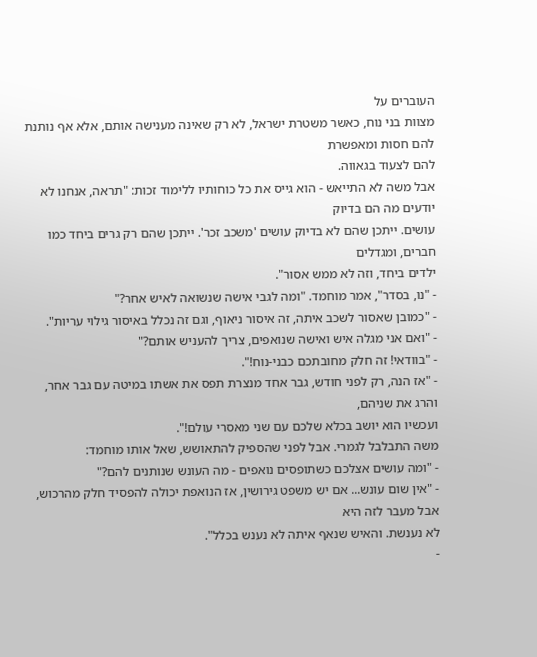העוברים על
מצוות בני נוח, כאשר משטרת ישראל, לא רק שאינה מענישה אותם, אלא אף נותנת להם חסות ומאפשרת
להם לצעוד בגאווה.
אבל משה לא התייאש - הוא גייס את כל כוחותיו ללימוד זכות: "תראה, אנחנו לא יודעים מה הם בדיוק
עושים. ייתכן שהם לא בדיוק עושים 'משכב זכר'. ייתכן שהם רק גרים ביחד כמו חברים, ומגדלים
ילדים ביחד, וזה לא ממש אסור".
- "נו, בסדר", אמר מוחמד. "ומה לגבי אישה שנשואה לאיש אחר?"
- "כמובן שאסור לשכב איתה, זה איסור ניאוף, וגם זה נכלל באיסור גילוי עריות".
- "ואם אני מגלה איש ואישה שנואפים, צריך להעניש אותם?"
- "בוודאי! זה חלק מחובתכם כבני-נוח!".
- "אז הנה, רק לפני חודש, גבר אחד מנצרת תפס את אשתו במיטה עם גבר אחר, והרג את שניהם,
ועכשיו הוא יושב בכלא שלכם עם שני מאסרי עולם!".
משה התבלבל לגמרי. אבל לפני שהספיק להתאושש, שאל אותו מוחמד:
- "ומה עושים אצלכם כשתופסים נואפים - מה העונש שנותנים להם?"
- "אין שום עונש... אם יש משפט גירושין, אז הנואפת יכולה להפסיד חלק מהרכוש, אבל מעבר לזה היא
לא נענשת. והאיש שנאף איתה לא נענש בכלל".
-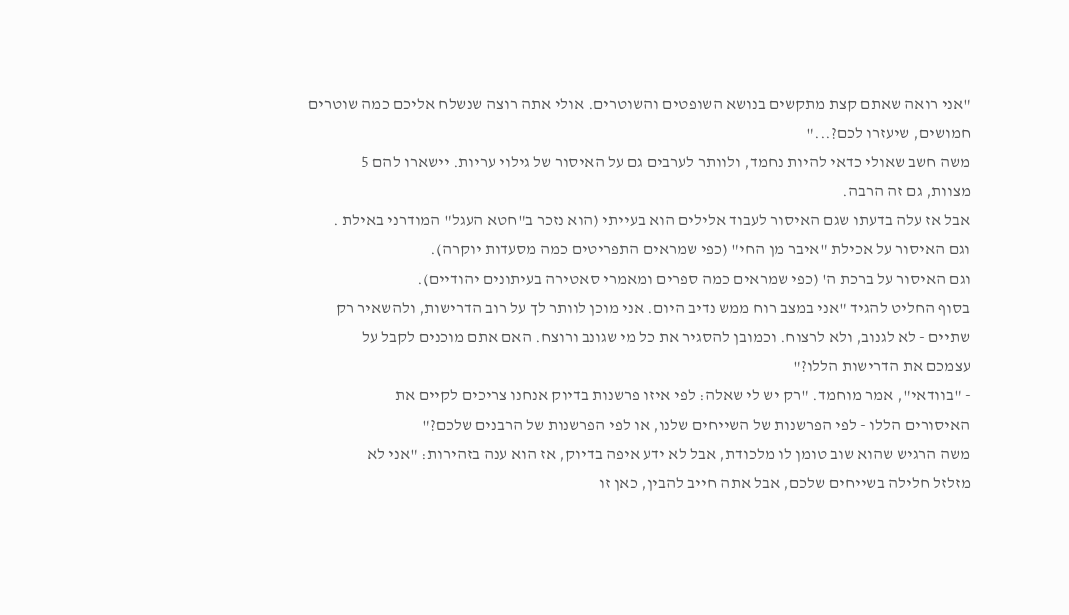"אני רואה שאתם קצת מתקשים בנושא השופטים והשוטרים. אולי אתה רוצה שנשלח אליכם כמה שוטרים
חמושים, שיעזרו לכם?..."
משה חשב שאולי כדאי להיות נחמד, ולוותר לערבים גם על האיסור של גילוי עריות. יישארו להם 5
מצוות, גם זה הרבה.
אבל אז עלה בדעתו שגם האיסור לעבוד אלילים הוא בעייתי (הוא נזכר ב"חטא העגל" המודרני באילת .
וגם האיסור על אכילת "איבר מן החי" (כפי שמראים התפריטים כמה מסעדות יוקרה).
וגם האיסור על ברכת ה' (כפי שמראים כמה ספרים ומאמרי סאטירה בעיתונים יהודיים).
בסוף החליט להגיד "אני במצב רוח ממש נדיב היום. אני מוכן לוותר לך על רוב הדרישות, ולהשאיר רק
שתיים - לא לגנוב, ולא לרצוח. וכמובן להסגיר את כל מי שגונב ורוצח. האם אתם מוכנים לקבל על
עצמכם את הדרישות הללו?"
- "בוודאי", אמר מוחמד. "רק יש לי שאלה: לפי איזו פרשנות בדיוק אנחנו צריכים לקיים את
האיסורים הללו - לפי הפרשנות של השייחים שלנו, או לפי הפרשנות של הרבנים שלכם?"
משה הרגיש שהוא שוב טומן לו מלכודת, אבל לא ידע איפה בדיוק, אז הוא ענה בזהירות: "אני לא
מזלזל חלילה בשייחים שלכם, אבל אתה חייב להבין, כאן זו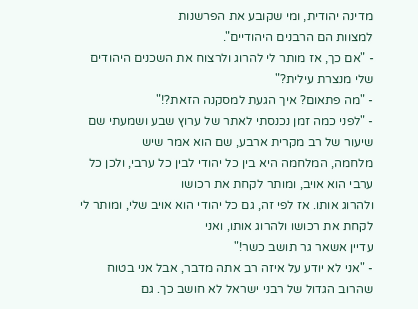מדינה יהודית, ומי שקובע את הפרשנות
למצוות הם הרבנים היהודיים".
- "אם כך, אז מותר לי להרוג ולרצוח את השכנים היהודים שלי מנצרת עילית?"
- "מה פתאום? איך הגעת למסקנה הזאת?!"
- "לפני כמה זמן נכנסתי לאתר של ערוץ שבע ושמעתי שם שיעור של רב מקרית ארבע, שם הוא אמר שיש
מלחמה, המלחמה היא בין כל יהודי לבין כל ערבי, ולכן כל ערבי הוא אויב, ומותר לקחת את רכושו
ולהרוג אותו. אז לפי זה, גם כל יהודי הוא אויב שלי, ומותר לי לקחת את רכושו ולהרוג אותו, ואני
עדיין אשאר גר תושב כשר!"
- "אני לא יודע על איזה רב אתה מדבר, אבל אני בטוח שהרוב הגדול של רבני ישראל לא חושב כך. גם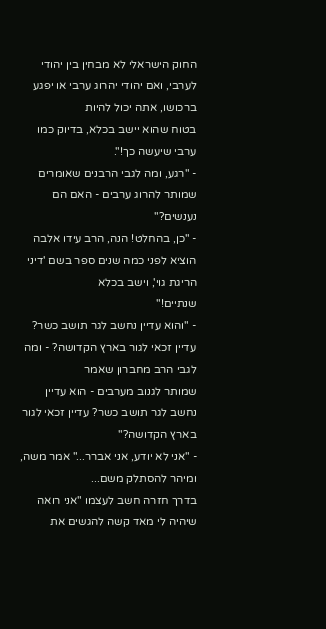החוק הישראלי לא מבחין בין יהודי לערבי, ואם יהודי יהרוג ערבי או יפגע ברכושו, אתה יכול להיות
בטוח שהוא יישב בכלא, בדיוק כמו ערבי שיעשה כך!".
- "רגע, ומה לגבי הרבנים שאומרים שמותר להרוג ערבים - האם הם נענשים?"
- "כן, בהחלט! הנה, הרב עידו אלבה הוציא לפני כמה שנים ספר בשם 'דיני הריגת גוי', וישב בכלא
שנתיים!"
- "והוא עדיין נחשב לגר תושב כשר? עדיין זכאי לגור בארץ הקדושה? - ומה לגבי הרב מחברון שאמר
שמותר לגנוב מערבים - הוא עדיין נחשב לגר תושב כשר? עדיין זכאי לגור בארץ הקדושה?"
- "אני לא יודע, אני אברר..." אמר משה, ומיהר להסתלק משם...
בדרך חזרה חשב לעצמו "אני רואה שיהיה לי מאד קשה להגשים את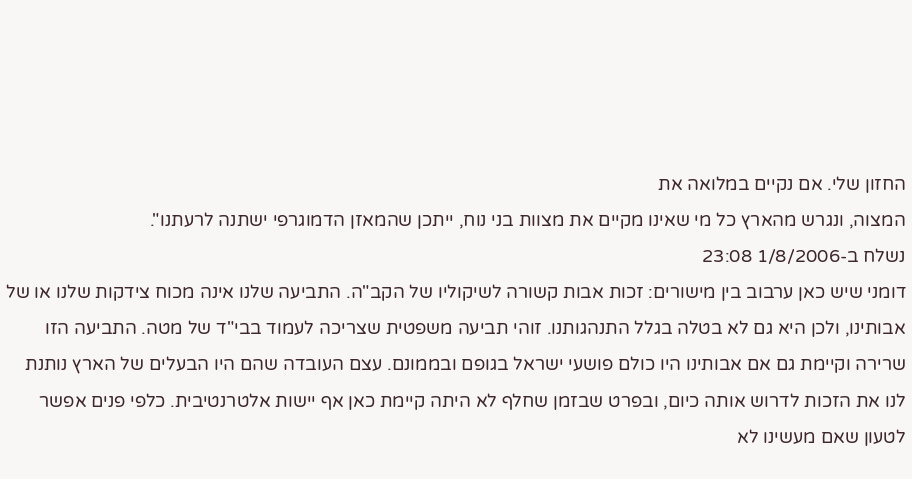החזון שלי. אם נקיים במלואה את
המצוה, ונגרש מהארץ כל מי שאינו מקיים את מצוות בני נוח, ייתכן שהמאזן הדמוגרפי ישתנה לרעתנו".
נשלח ב-1/8/2006 23:08
דומני שיש כאן ערבוב בין מישורים: זכות אבות קשורה לשיקוליו של הקב"ה. התביעה שלנו אינה מכוח צידקות שלנו או של אבותינו, ולכן היא גם לא בטלה בגלל התנהגותנו. זוהי תביעה משפטית שצריכה לעמוד בבי"ד של מטה. התביעה הזו שרירה וקיימת גם אם אבותינו היו כולם פושעי ישראל בגופם ובממונם. עצם העובדה שהם היו הבעלים של הארץ נותנת לנו את הזכות לדרוש אותה כיום, ובפרט שבזמן שחלף לא היתה קיימת כאן אף יישות אלטרנטיבית. כלפי פנים אפשר לטעון שאם מעשינו לא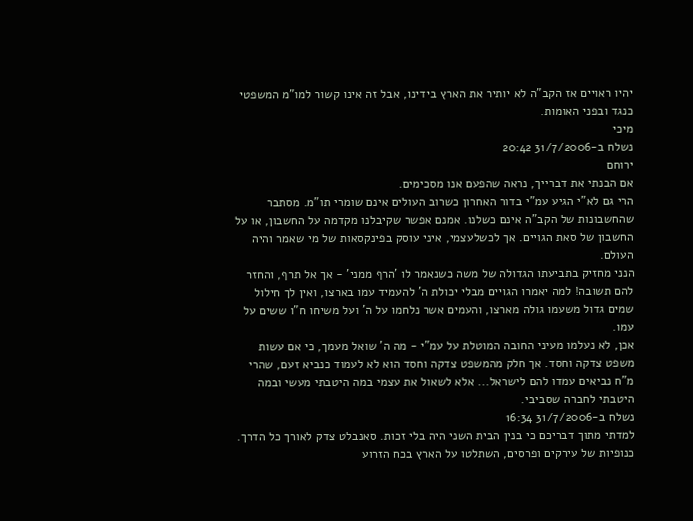יהיו ראויים אז הקב"ה לא יותיר את הארץ בידינו, אבל זה אינו קשור למו"מ המשפטי כנגד ובפני האומות.
מיכי
נשלח ב-31/7/2006 20:42
ירוחם
אם הבנתי את דברייך, נראה שהפעם אנו מסכימים.
הרי גם לא"י הגיע עמ"י בדור האחרון כשרוב העולים אינם שומרי תו"מ. מסתבר שהחשבונות של הקב"ה אינם כשלנו. אמנם אפשר שקיבלנו מקדמה על החשבון, או על החשבון של סאת הגויים. אך לכשלעצמי, איני עוסק בפינקסאות של מי שאמר והיה העולם.
הנני מחזיק בתביעתו הגדולה של משה כשנאמר לו 'הרף ממני' - אך אל תרף, והחזר להם תשובה! למה יאמרו הגויים מבלי יכולת ה' להעמיד עמו בארצו, ואין לך חילול שמים גדול משעמו גולה מארצו, והעמים אשר נלחמו על ה' ועל משיחו ח"ו ששים על עמו.
אכן, לא נעלמו מעיני החובה המוטלת על עמ"י - מה ה' שואל מעמך, כי אם עשות משפט צדקה וחסד. אך חלק מהמשפט צדקה וחסד הוא לא לעמוד כנביא זעם, שהרי מ"ח נביאים עמדו להם לישראל... אלא לשאול את עצמי במה היטבתי מעשי ובמה היטבתי לחברה שסביבי.
נשלח ב-31/7/2006 16:34
למדתי מתוך דבריכם כי בנין הבית השני היה בלי זכות. סאנבלט צדק לאורך כל הדרך. כנופיות של עירקים ופרסים, השתלטו על הארץ בכח הזרוע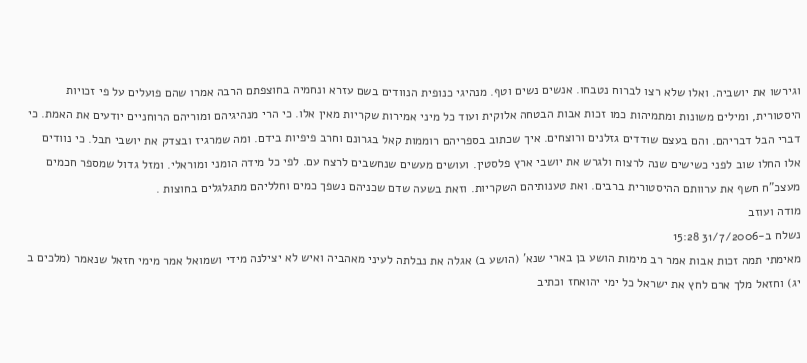וגירשו את יושביה. ואלו שלא רצו לברוח נטבחו. אנשים נשים וטף. מנהיגי כנופית הנוודים בשם עזרא ונחמיה בחוצפתם הרבה אמרו שהם פועלים על פי זכויות היסטורית, ומילים משונות ומתמיהות כמו זכות אבות הבטחה אלוקית ועוד כל מיני אמירות שקריות מאין אלו. כי הרי מנהיגיהם ומוריהם הרוחניים יודעים את האמת. כי דברי הבל דבריהם. והם בעצם שודדים גזלנים ורוצחים. איך שכתוב בספריהם רוממות קאל בגרונם וחרב פיפיות בידם. ומה שמרגיז ובצדק את יושבי תבל. כי נוודים אלו החלו שוב לפני כשישים שנה לרצוח ולגרש את יושבי ארץ פלסטין. ועושים מעשים שנחשבים לרצח עם. לפי כל מידה הומני ומוראלי. ומזל גדול שמספר חכמים מעצכ"ח חשף את ערוותם ההיסטורית ברבים. ואת טענותיהם השקריות. וזאת בשעה שדם שכניהם נשפך כמים וחלליהם מתגלגלים בחוצות .
מודה ועוזב
נשלח ב-31/7/2006 15:28
מאימתי תמה זכות אבות אמר רב מימות הושע בן בארי שנא' (הושע ב) אגלה את נבלתה לעיני מאהביה ואיש לא יצילנה מידי ושמואל אמר מימי חזאל שנאמר (מלכים ב יג) וחזאל מלך ארם לחץ את ישראל כל ימי יהואחז וכתיב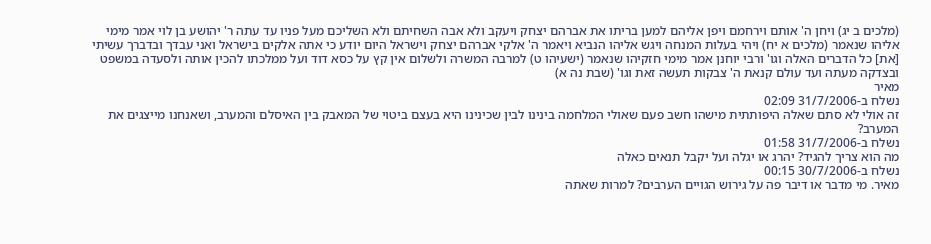(מלכים ב יג) ויחן ה' אותם וירחמם ויפן אליהם למען בריתו את אברהם יצחק ויעקב ולא אבה השחיתם ולא השליכם מעל פניו עד עתה ר' יהושע בן לוי אמר מימי אליהו שנאמר (מלכים א יח) ויהי בעלות המנחה ויגש אליהו הנביא ויאמר ה' אלקי אברהם יצחק וישראל היום יודע כי אתה אלקים בישראל ואני עבדך ובדברך עשיתי [את] כל הדברים האלה וגו' ורבי יוחנן אמר מימי חזקיהו שנאמר (ישעיהו ט) למרבה המשרה ולשלום אין קץ על כסא דוד ועל ממלכתו להכין אותה ולסעדה במשפט ובצדקה מעתה ועד עולם קנאת ה' צבקות תעשה זאת וגו' (שבת נה א)
מאיר
נשלח ב-31/7/2006 02:09
זה אולי לא סתם שאלה היפותתית מישהו חשב פעם שאולי המלחמה בינינו לבין שכינינו היא בעצם ביטוי של המאבק בין האיסלם והמערב, ושאנחנו מייצגים את המערב?
נשלח ב-31/7/2006 01:58
מה הוא צריך להגיד? יהרג או יגלה ועל יקבל תנאים כאלה
נשלח ב-30/7/2006 00:15
מאיר. מי מדבר או דיבר פה על גירוש הגויים הערבים? למרות שאתה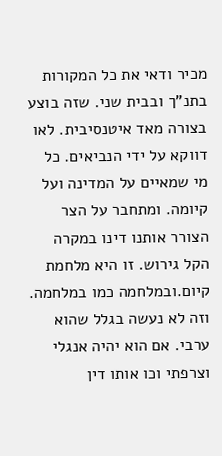מכיר ודאי את כל המקורות בתנ"ך ובבית שני. שזה בוצע בצורה מאד איטנסיבית. לאו דווקא על ידי הנביאים. כל מי שמאיים על המדינה ועל קיומה. ומתחבר על הצר הצורר אותנו דינו במקרה הקל גירוש. זו היא מלחמת קיום.ובמלחמה כמו במלחמה. וזה לא נעשה בגלל שהוא ערבי. אם הוא יהיה אנגלי וצרפתי וכו אותו דין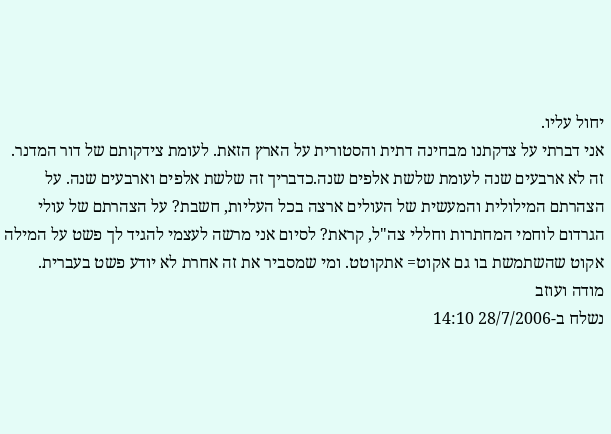יחול עליו.
אני דברתי על צדקתנו מבחינה דתית והסטורית על הארץ הזאת. לעומת צידקותם של דור המדנר. זה לא ארבעים שנה לעומת שלשת אלפים שנה.כדבריך זה שלשת אלפים וארבעים שנה. על הצהרתם המילולית והמעשית של העולים ארצה בכל העליות, חשבת? על הצהרתם של עולי הגרדום לוחמי המחתרות וחללי צה"ל, קראת? לסיום אני מרשה לעצמי להגיד לך פשט על המילה אקוט שהשתמשת בו גם אקוט= אתקוטט. ומי שמסביר את זה אחרת לא יודע פשט בעברית.
מודה ועוזב
נשלח ב-28/7/2006 14:10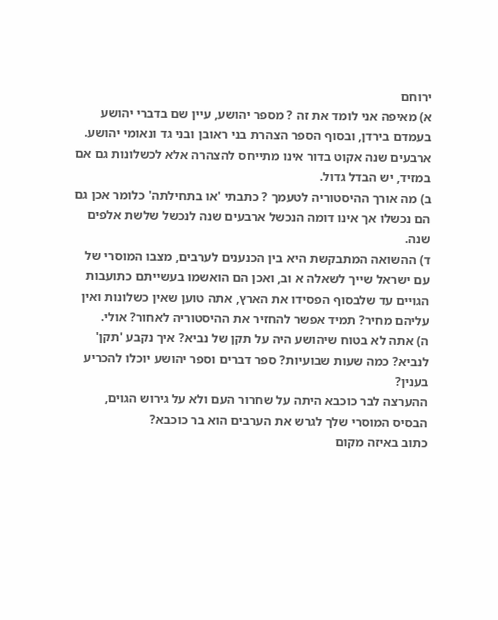ירוחם
א) מאיפה אני לומד את זה ? מספר יהושע, עיין שם בדברי יהושע בעמדם בירדן, ובסוף הספר הצהרת בני ראובן ובני גד ונאומי יהושע.
ארבעים שנה אקוט בדור אינו מתייחס להצהרה אלא לכשלונות גם אם במזיד, יש הבדל גדול.
ב) מה אורך ההיסטוריה לטעמך ? כתבתי 'או בתחילתה' כלומר אכן גם הם נכשלו אך אינו דומה הנכשל ארבעים שנה לנכשל שלשת אלפים שנה.
ד) ההשואה המתבקשת היא בין הכנענים לערבים, מצבו המוסרי של עם ישראל שייך לשאלה א וב, ואכן הם הואשמו בעשייתם כתועבות הגויים עד שלבסוף הפסידו את הארץ, אתה טוען שאין כשלונות ואין עליהם מחיר? תמיד אפשר להחזיר את ההיסטוריה לאחור? אולי.
ה) אתה לא בטוח שיהושע היה על תקן של נביא? איך נקבע 'תקן' לנביא? כמה שעות שבועיות? ספר דברים וספר יהושע יוכלו להכריע בענין?
ההערצה לבר כוכבא היתה על שחרור העם ולא על גירוש הגוים,
הבסיס המוסרי שלך לגרש את הערבים הוא בר כוכבא?
כתוב באיזה מקום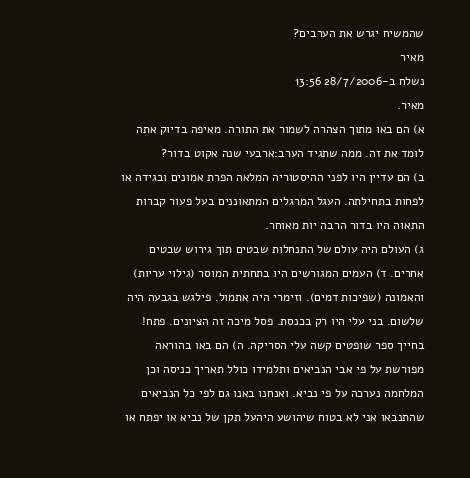שהמשיח יגרש את הערבים?
מאיר
נשלח ב-28/7/2006 13:56
מאיר.
א) הם באו מתוך הצהרה לשמור את התורה. מאיפה בדיוק אתה לומד את זה. ממה שתגיד הערב:ארבעי שנה אקוט בדור?
ב) הם עדיין היו לפני ההיסטוריה המלאה הפרת אמונים ובגידה או לפחות בתחילתה. העגל המרגלים המתאוננים בעל פעור קברות התאוה היו בדור הרבה יות מאוחר.
ג) העולם היה עולם של התנחלות שבטים תוך גירוש שבטים אחרים. ד) העמים המגורשים היו בתחתית המוסר (גילוי עריות) והאמונה (שפיכות דמים). וזימרי היה אתמול. פילגש בגבעה היה שלשום. בני עלי היו רק בכנסת. פסל מיכה זה הציונים. פתח! בחייך ספר שופטים קשה עלי הסריקה. ה) הם באו בהוראה מפורשת על פי אבי הנביאים ותלמידו כולל תאריך כניסה וכן המלחמה נערכה על פי נביא. ואנחנו באנו גם לפי כל הנביאים שהתנבאו אני לא בטוח שיהושע היהעל תקן של נביא או יפתח או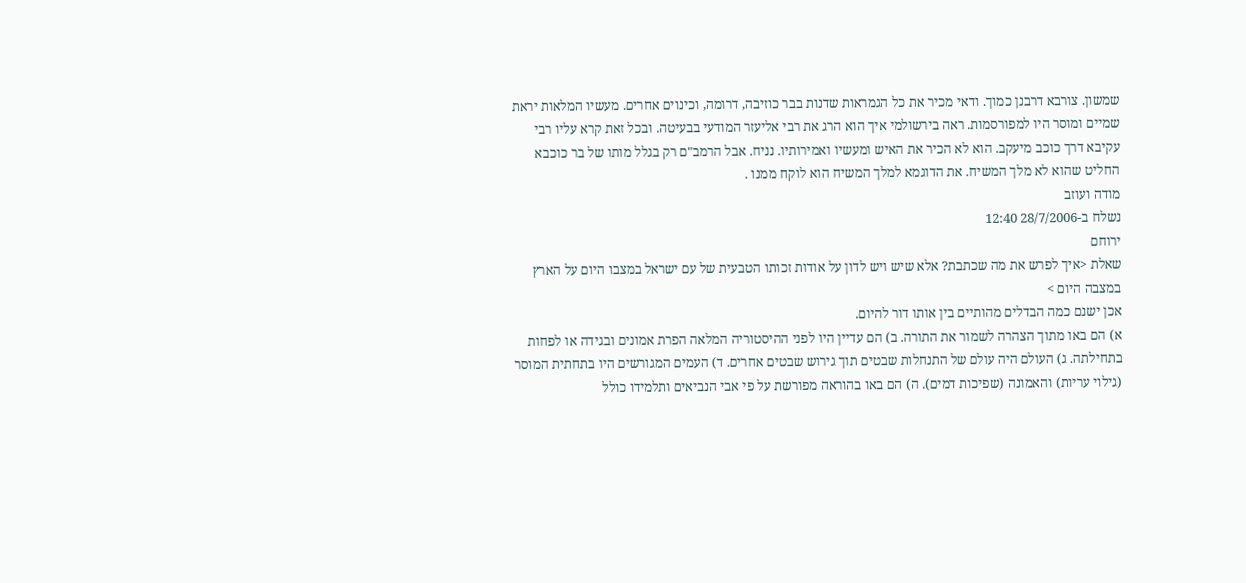שמשון. צורבא דרבנן כמוך. ודאי מכיר את כל הגמראות שדנות בבר כוזיבה, דרומה, וכינוים אחרים. מעשיו המלאות יראת שמיים ומוסר היו למפורסמות. ראה בירשולמי איך הוא הרג את רבי אליעזר המודעי בבעיטה. ובכל זאת קרא עליו רבי עקיבא דרך כוכב מיעקב. הוא לא הכיר את האיש ומעשיו ואמירותיו. נניח. אבל הרמב"ם רק בגלל מותו של בר כוכבא החליט שהוא לא מלך המשיח. את הדוגמא למלך המשיח הוא לוקח ממנו .
מודה ועוזב
נשלח ב-28/7/2006 12:40
ירוחם
שאלת <איך לפרש את מה שכתבת? אלא שיש ויש לדון על אודות זכותו הטבעית של עם ישראל במצבו היום על הארץ במצבה היום >
אכן ישנם כמה הבדלים מהותיים בין אותו דור להיום.
א) הם באו מתוך הצהרה לשמור את התורה. ב) הם עדיין היו לפני ההיסטוריה המלאה הפרת אמונים ובגידה או לפחות בתחילתה. ג) העולם היה עולם של התנחלות שבטים תוך גירוש שבטים אחרים. ד) העמים המגורשים היו בתחתית המוסר (גילוי עריות) והאמונה (שפיכות דמים). ה) הם באו בהוראה מפורשת על פי אבי הנביאים ותלמידו כולל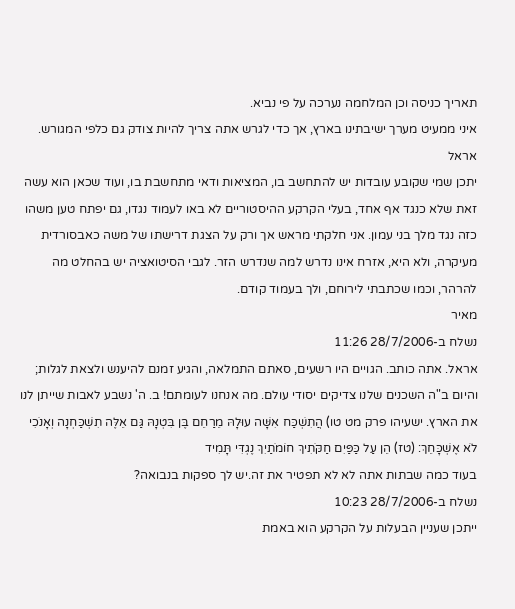תאריך כניסה וכן המלחמה נערכה על פי נביא.
איני ממעיט מערך ישיבתינו בארץ, אך כדי לגרש אתה צריך להיות צודק גם כלפי המגורש.
אראל
יתכן שמי שקובע עובדות יש להתחשב בו, המציאות ודאי מתחשבת בו, ועוד שכאן הוא עשה זאת שלא כנגד אף אחד, בעלי הקרקע ההיסטוריים לא באו לעמוד נגדו, גם יפתח טען משהו כזה נגד מלך בני עמון. אני חלקתי מראש אך ורק על הצגת דרישתו של משה כאבסורדית מעיקרה, ולא היא, אזרח אינו נדרש למה שנדרש הזר. לגבי הסיטואציה יש בהחלט מה להרהר, וכמו שכתבתי לירוחם, ולך בעמוד קודם.
מאיר
נשלח ב-28/7/2006 11:26
אראל. אתה כותב. הגויים היו רשעים, סאתם התמלאה, והגיע זמנם להיענש ולצאת לגלות; והיום ב"ה השכנים שלנו צדיקים יסודי עולם. מה אנחנו לעומתם! ב. ה' נשבע לאבות שייתן לנו את הארץ. ישעיהו פרק מט טו) הֲתִשְׁכַּח אִשָּׁה עוּלָהּ מֵרַחֵם בֶּן בִּטְנָהּ גַּם אֵלֶּה תִשְׁכַּחְנָה וְאָנֹכִי לֹא אֶשְׁכָּחֵךְ: (טז) הֵן עַל כַּפַּיִם חַקֹּתִיךְ חוֹמֹתַיִךְ נֶגְדִּי תָּמִיד
בעוד כמה שבתות אתה לא לא תפטיר את זה.יש לך ספקות בנבואה?
נשלח ב-28/7/2006 10:23
ייתכן שעניין הבעלות על הקרקע הוא באמת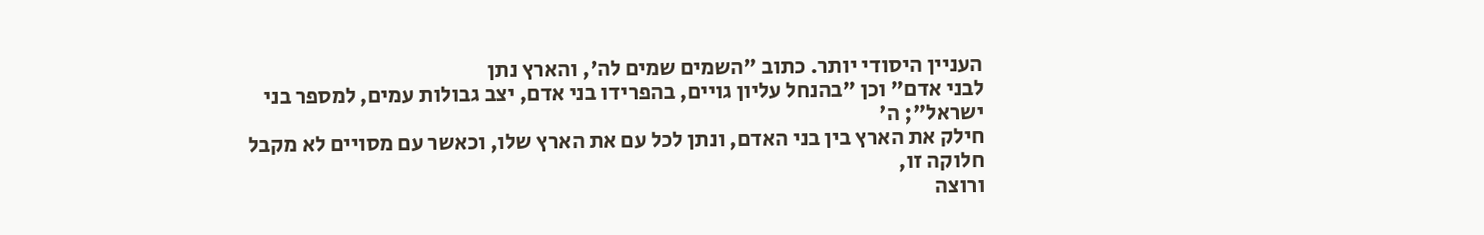העניין היסודי יותר. כתוב "השמים שמים לה', והארץ נתן
לבני אדם" וכן "בהנחל עליון גויים, בהפרידו בני אדם, יצב גבולות עמים, למספר בני ישראל"; ה'
חילק את הארץ בין בני האדם, ונתן לכל עם את הארץ שלו, וכאשר עם מסויים לא מקבל חלוקה זו,
ורוצה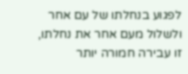לפגוע בנחלתו של עם אחר ולשלול מעם אחר את נחלתו, זו עבירה חמורה יותר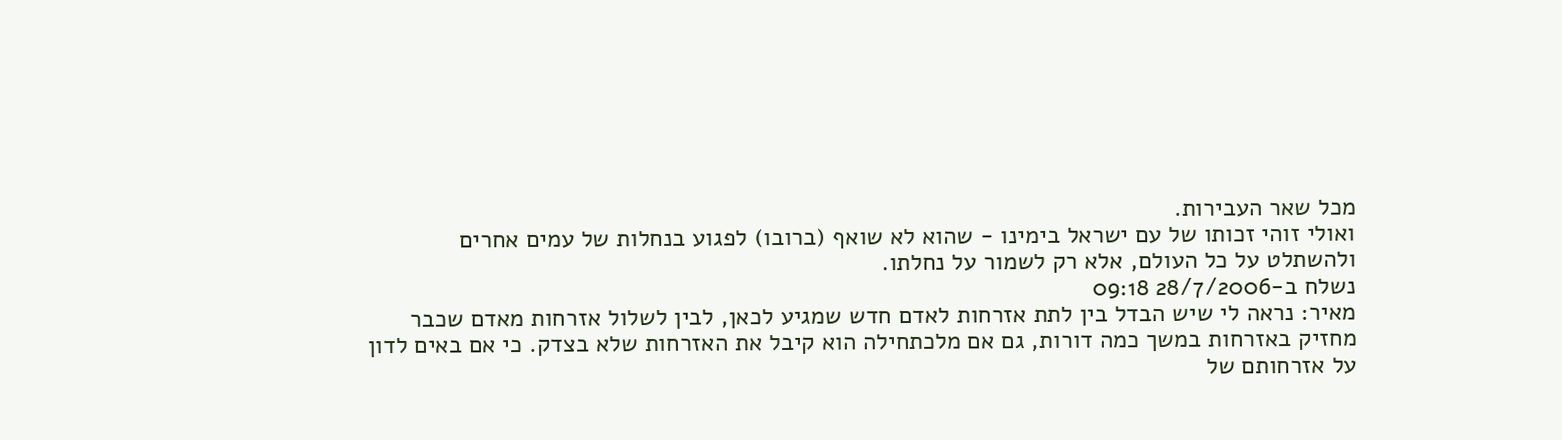מכל שאר העבירות.
ואולי זוהי זכותו של עם ישראל בימינו - שהוא לא שואף (ברובו) לפגוע בנחלות של עמים אחרים
ולהשתלט על כל העולם, אלא רק לשמור על נחלתו.
נשלח ב-28/7/2006 09:18
מאיר: נראה לי שיש הבדל בין לתת אזרחות לאדם חדש שמגיע לכאן, לבין לשלול אזרחות מאדם שכבר
מחזיק באזרחות במשך כמה דורות, גם אם מלכתחילה הוא קיבל את האזרחות שלא בצדק. כי אם באים לדון
על אזרחותם של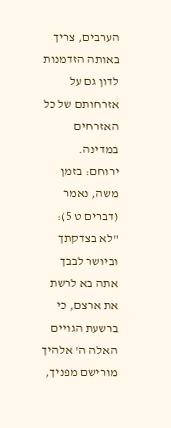הערבים, צריך באותה הזדמנות לדון גם על אזרחותם של כל האזרחים במדינה.
ירוחם: בזמן משה, נאמר (דברים ט 5): "לא בצדקתך וביושר לבבך אתה בא לרשת את ארצם, כי
ברשעת הגויים האלה ה' אלהיך מורישם מפניך,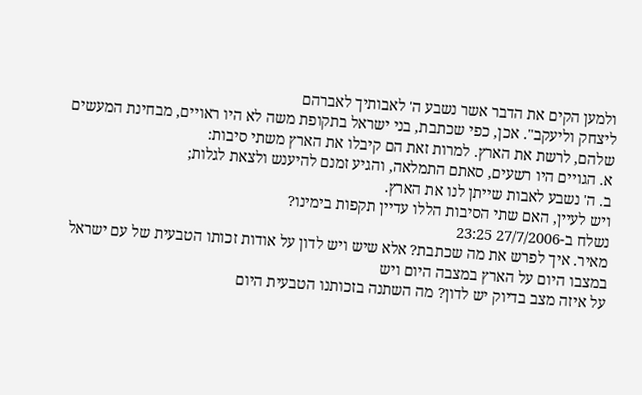ולמען הקים את הדבר אשר נשבע ה' לאבותיך לאברהם
ליצחק וליעקב". אכן, כפי שכתבת, בני ישראל בתקופת משה לא היו ראויים, מבחינת המעשים
שלהם, לרשת את הארץ. למרות זאת הם קיבלו את הארץ משתי סיבות:
א. הגויים היו רשעים, סאתם התמלאה, והגיע זמנם להיענש ולצאת לגלות;
ב. ה' נשבע לאבות שייתן לנו את הארץ.
ויש לעיין, האם שתי הסיבות הללו עדיין תקפות בימינו?
נשלח ב-27/7/2006 23:25
מאיר. איך לפרש את מה שכתבת? אלא שיש ויש לדון על אודות זכותו הטבעית של עם ישראל במצבו היום על הארץ במצבה היום ויש
על איזה מצב בדיוק יש לדון? מה השתנה בזכותנו הטבעית היום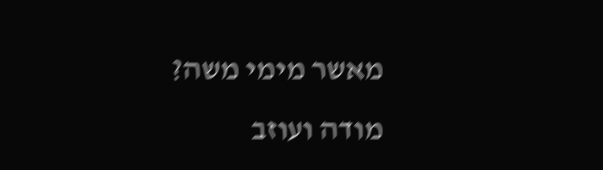מאשר מימי משה?
מודה ועוזב